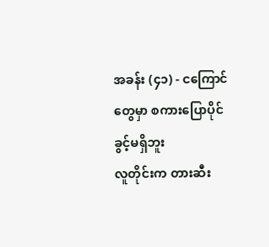အခန်း (၄၁) - ငကြောင်တွေမှာ စကားပြောပိုင်ခွင့်မရှိဘူး
လူတိုင်းက တားဆီး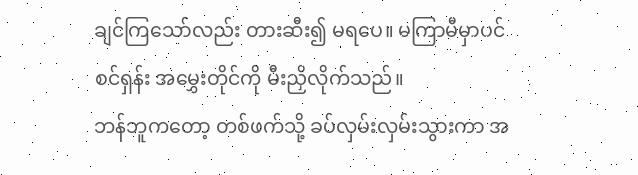ချင်ကြသော်လည်း တားဆီး၍ မရပေ။ မကြာမီမှာပင် စင်ရှန်း အမွှေးတိုင်ကို မီးညှိလိုက်သည်။
ဘန်ဘူကတော့ တစ်ဖက်သို့ ခပ်လှမ်းလှမ်းသွားကာ အ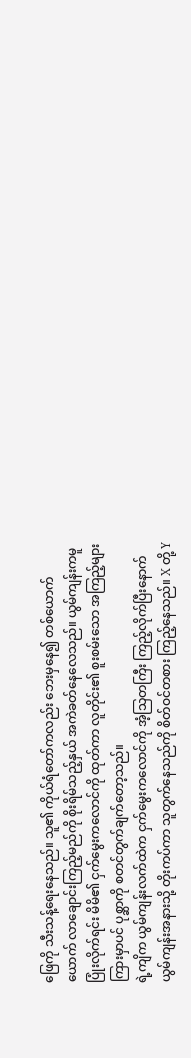ဖြေကို သီးသန့်ရေးနေသည်။ သူ၏ ကိုယ်ရံတော်ကလည်း ဘေးမှနေ၍ တစ်ယောက်ယောက် လာချောင်းကြည့်မည်ကို စိုးရိမ်သည့်နှယ် အကဲခတ်နေလေသည်။ ယွမ်ကျန်းကမူ ပြုံးလိုက်ရင်း မိမိ၏ ငှက်မွေးကလောင်ကို ထုတ်ကာ လူတိုင်း၏ စူးစမ်းသော အကြည့်များကြားမှာပင် ပုစ္ဆာကို စတင်တွက်ချက်တော့သည်။
ရဲ့ကျိက ယွမ်ကျန်းလက်ထဲက ငှက်မွေးကလောင်ကို အံ့သြတကြီး ကြည့်လိုက်ပြီးနောက် ယွမ်ကျန်းအနားသို့ တိုးကပ်ကာ သူတွက်နေသည်ကို စိတ်ဝင်တစား ကြည့်နေသည်။ X တို့ Y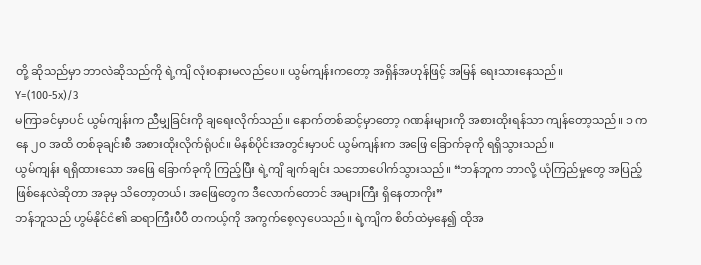တို့ ဆိုသည်မှာ ဘာလဲဆိုသည်ကို ရဲ့ကျိ လုံးဝနားမလည်ပေ။ ယွမ်ကျန်းကတော့ အရှိန်အဟုန်ဖြင့် အမြန် ရေးသားနေသည်။
Y=(100-5x)/3
မကြာခင်မှာပင် ယွမ်ကျန်းက ညီမျှခြင်းကို ချရေးလိုက်သည်။ နောက်တစ်ဆင့်မှာတော့ ဂဏန်းများကို အစားထိုးရန်သာ ကျန်တော့သည်။ ၁ ကနေ ၂၀ အထိ တစ်ခုချင်းစီ အစားထိုးလိုက်ရုံပင်။ မိနစ်ပိုင်းအတွင်းမှာပင် ယွမ်ကျန်းက အဖြေ ခြောက်ခုကို ရရှိသွားသည်။
ယွမ်ကျန်း ရရှိထားသော အဖြေ ခြောက်ခုကို ကြည့်ပြီး ရဲ့ကျိ ချက်ချင်း သဘောပေါက်သွားသည်။ “ဘန်ဘူက ဘာလို့ ယုံကြည်မှုတွေ အပြည့်ဖြစ်နေလဲဆိုတာ အခုမှ သိတော့တယ်၊ အဖြေတွေက ဒီလောက်တောင် အများကြီး ရှိနေတာကိုး”
ဘန်ဘူသည် ဟွမ်နိုင်ငံ၏ ဆရာကြီးပီပီ တကယ့်ကို အကွက်စေ့လှပေသည်။ ရဲ့ကျိက စိတ်ထဲမှနေ၍ ထိုအ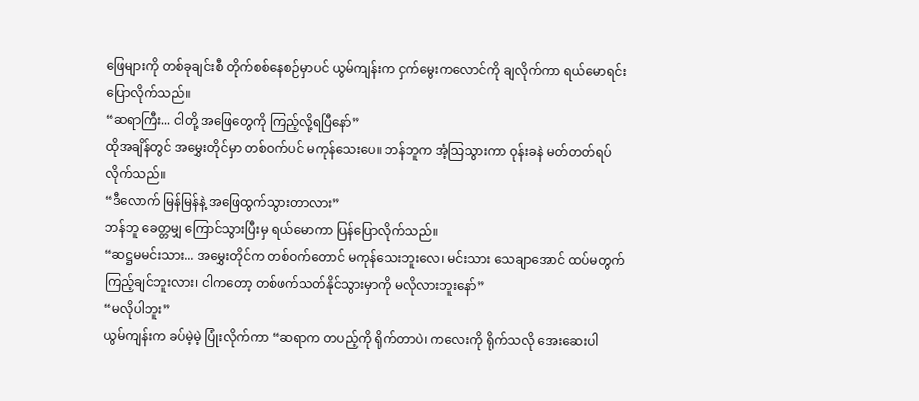ဖြေများကို တစ်ခုချင်းစီ တိုက်စစ်နေစဉ်မှာပင် ယွမ်ကျန်းက ငှက်မွေးကလောင်ကို ချလိုက်ကာ ရယ်မောရင်း ပြောလိုက်သည်။
“ဆရာကြီး... ငါတို့ အဖြေတွေကို ကြည့်လို့ရပြီနော်”
ထိုအချိန်တွင် အမွှေးတိုင်မှာ တစ်ဝက်ပင် မကုန်သေးပေ။ ဘန်ဘူက အံ့သြသွားကာ ဝုန်းခနဲ မတ်တတ်ရပ်လိုက်သည်။
“ဒီလောက် မြန်မြန်နဲ့ အဖြေထွက်သွားတာလား”
ဘန်ဘူ ခေတ္တမျှ ကြောင်သွားပြီးမှ ရယ်မောကာ ပြန်ပြောလိုက်သည်။
“ဆဋ္ဌမမင်းသား... အမွှေးတိုင်က တစ်ဝက်တောင် မကုန်သေးဘူးလေ၊ မင်းသား သေချာအောင် ထပ်မတွက်ကြည့်ချင်ဘူးလား၊ ငါကတော့ တစ်ဖက်သတ်နိုင်သွားမှာကို မလိုလားဘူးနော်”
“မလိုပါဘူး”
ယွမ်ကျန်းက ခပ်မဲ့မဲ့ ပြုံးလိုက်ကာ “ဆရာက တပည့်ကို ရိုက်တာပဲ၊ ကလေးကို ရိုက်သလို အေးဆေးပါ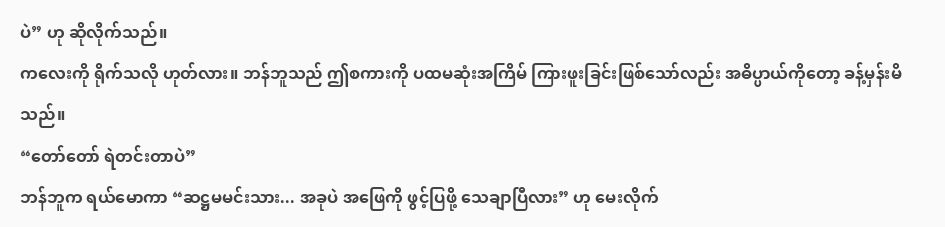ပဲ” ဟု ဆိုလိုက်သည်။
ကလေးကို ရိုက်သလို ဟုတ်လား။ ဘန်ဘူသည် ဤစကားကို ပထမဆုံးအကြိမ် ကြားဖူးခြင်းဖြစ်သော်လည်း အဓိပ္ပာယ်ကိုတော့ ခန့်မှန်းမိသည်။
“တော်တော် ရဲတင်းတာပဲ”
ဘန်ဘူက ရယ်မောကာ “ဆဋ္ဌမမင်းသား... အခုပဲ အဖြေကို ဖွင့်ပြဖို့ သေချာပြီလား” ဟု မေးလိုက်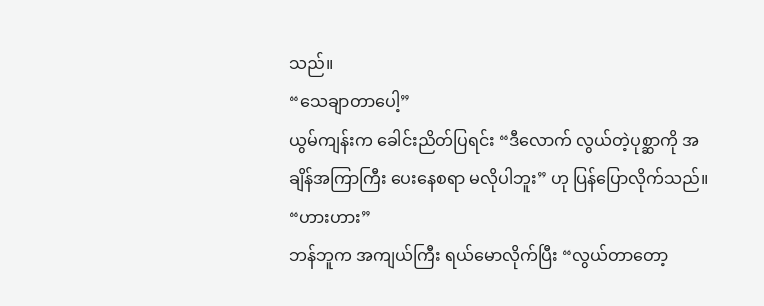သည်။
“သေချာတာပေါ့”
ယွမ်ကျန်းက ခေါင်းညိတ်ပြရင်း “ဒီလောက် လွယ်တဲ့ပုစ္ဆာကို အချိန်အကြာကြီး ပေးနေစရာ မလိုပါဘူး” ဟု ပြန်ပြောလိုက်သည်။
“ဟားဟား”
ဘန်ဘူက အကျယ်ကြီး ရယ်မောလိုက်ပြီး “လွယ်တာတော့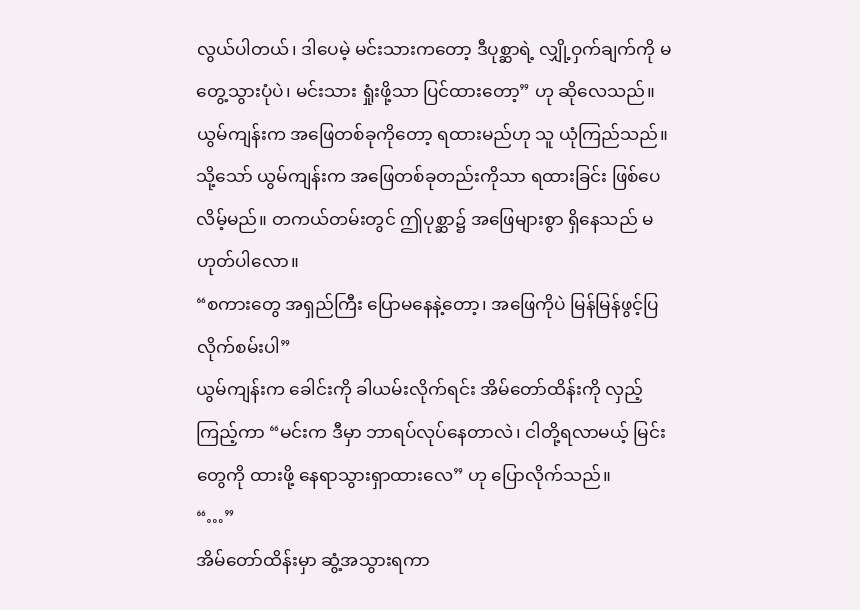လွယ်ပါတယ်၊ ဒါပေမဲ့ မင်းသားကတော့ ဒီပုစ္ဆာရဲ့ လျှို့ဝှက်ချက်ကို မတွေ့သွားပုံပဲ၊ မင်းသား ရှုံးဖို့သာ ပြင်ထားတော့” ဟု ဆိုလေသည်။
ယွမ်ကျန်းက အဖြေတစ်ခုကိုတော့ ရထားမည်ဟု သူ ယုံကြည်သည်။ သို့သော် ယွမ်ကျန်းက အဖြေတစ်ခုတည်းကိုသာ ရထားခြင်း ဖြစ်ပေလိမ့်မည်။ တကယ်တမ်းတွင် ဤပုစ္ဆာ၌ အဖြေများစွာ ရှိနေသည် မဟုတ်ပါလော။
“စကားတွေ အရှည်ကြီး ပြောမနေနဲ့တော့၊ အဖြေကိုပဲ မြန်မြန်ဖွင့်ပြလိုက်စမ်းပါ”
ယွမ်ကျန်းက ခေါင်းကို ခါယမ်းလိုက်ရင်း အိမ်တော်ထိန်းကို လှည့်ကြည့်ကာ “မင်းက ဒီမှာ ဘာရပ်လုပ်နေတာလဲ၊ ငါတို့ရလာမယ့် မြင်းတွေကို ထားဖို့ နေရာသွားရှာထားလေ” ဟု ပြောလိုက်သည်။
“…”
အိမ်တော်ထိန်းမှာ ဆွံ့အသွားရကာ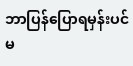ဘာပြန်ပြောရမှန်းပင် မ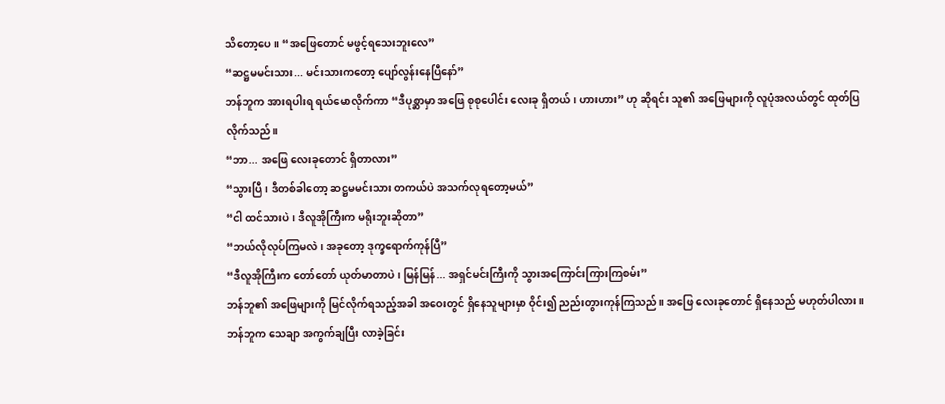သိတော့ပေ။ “အဖြေတောင် မဖွင့်ရသေးဘူးလေ”
“ဆဋ္ဌမမင်းသား... မင်းသားကတော့ ပျော်လွန်းနေပြီနော်”
ဘန်ဘူက အားရပါးရ ရယ်မောလိုက်ကာ “ဒီပုစ္ဆာမှာ အဖြေ စုစုပေါင်း လေးခု ရှိတယ်၊ ဟားဟား” ဟု ဆိုရင်း သူ၏ အဖြေများကို လူပုံအလယ်တွင် ထုတ်ပြလိုက်သည်။
“ဘာ... အဖြေ လေးခုတောင် ရှိတာလား”
“သွားပြီ၊ ဒီတစ်ခါတော့ ဆဋ္ဌမမင်းသား တကယ်ပဲ အသက်လုရတော့မယ်”
“ငါ ထင်သားပဲ၊ ဒီလူအိုကြီးက မရိုးဘူးဆိုတာ”
“ဘယ်လိုလုပ်ကြမလဲ၊ အခုတော့ ဒုက္ခရောက်ကုန်ပြီ”
“ဒီလူအိုကြီးက တော်တော် ယုတ်မာတာပဲ၊ မြန်မြန်... အရှင်မင်းကြီးကို သွားအကြောင်းကြားကြစမ်း”
ဘန်ဘူ၏ အဖြေများကို မြင်လိုက်ရသည့်အခါ အဝေးတွင် ရှိနေသူများမှာ ဝိုင်း၍ ညည်းတွားကုန်ကြသည်။ အဖြေ လေးခုတောင် ရှိနေသည် မဟုတ်ပါလား။ ဘန်ဘူက သေချာ အကွက်ချပြီး လာခဲ့ခြင်း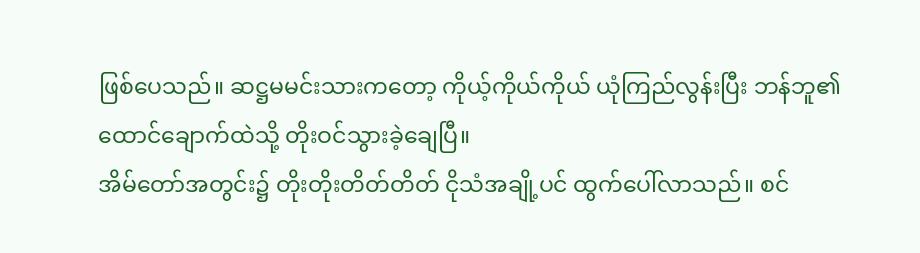ဖြစ်ပေသည်။ ဆဋ္ဌမမင်းသားကတော့ ကိုယ့်ကိုယ်ကိုယ် ယုံကြည်လွန်းပြီး ဘန်ဘူ၏ ထောင်ချောက်ထဲသို့ တိုးဝင်သွားခဲ့ချေပြီ။
အိမ်တော်အတွင်း၌ တိုးတိုးတိတ်တိတ် ငိုသံအချို့ပင် ထွက်ပေါ်လာသည်။ စင်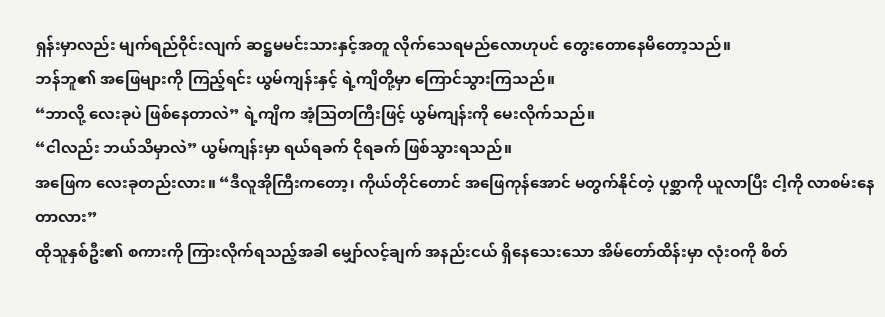ရှန်းမှာလည်း မျက်ရည်ဝိုင်းလျက် ဆဋ္ဌမမင်းသားနှင့်အတူ လိုက်သေရမည်လောဟုပင် တွေးတောနေမိတော့သည်။
ဘန်ဘူ၏ အဖြေများကို ကြည့်ရင်း ယွမ်ကျန်းနှင့် ရဲ့ကျိတို့မှာ ကြောင်သွားကြသည်။
“ဘာလို့ လေးခုပဲ ဖြစ်နေတာလဲ” ရဲ့ကျိက အံ့သြတကြီးဖြင့် ယွမ်ကျန်းကို မေးလိုက်သည်။
“ငါလည်း ဘယ်သိမှာလဲ” ယွမ်ကျန်းမှာ ရယ်ရခက် ငိုရခက် ဖြစ်သွားရသည်။
အဖြေက လေးခုတည်းလား။ “ဒီလူအိုကြီးကတော့၊ ကိုယ်တိုင်တောင် အဖြေကုန်အောင် မတွက်နိုင်တဲ့ ပုစ္ဆာကို ယူလာပြီး ငါ့ကို လာစမ်းနေတာလား”
ထိုသူနှစ်ဦး၏ စကားကို ကြားလိုက်ရသည့်အခါ မျှော်လင့်ချက် အနည်းငယ် ရှိနေသေးသော အိမ်တော်ထိန်းမှာ လုံးဝကို စိတ်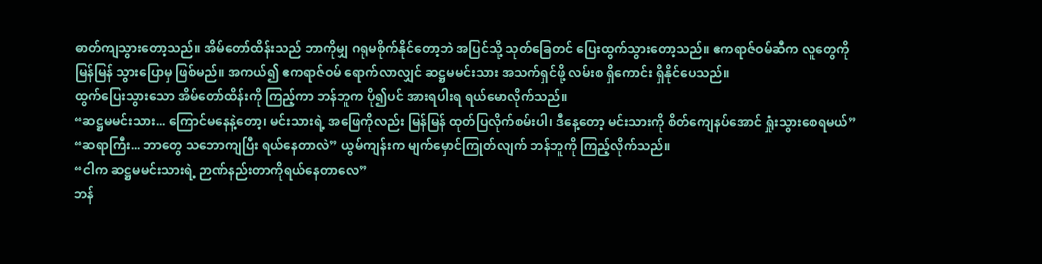ဓာတ်ကျသွားတော့သည်။ အိမ်တော်ထိန်းသည် ဘာကိုမျှ ဂရုမစိုက်နိုင်တော့ဘဲ အပြင်သို့ သုတ်ခြေတင် ပြေးထွက်သွားတော့သည်။ ဧကရာဇ်ဝမ်ဆီက လူတွေကို မြန်မြန် သွားပြောမှ ဖြစ်မည်။ အကယ်၍ ဧကရာဇ်ဝမ် ရောက်လာလျှင် ဆဋ္ဌမမင်းသား အသက်ရှင်ဖို့ လမ်းစ ရှိကောင်း ရှိနိုင်ပေသည်။
ထွက်ပြေးသွားသော အိမ်တော်ထိန်းကို ကြည့်ကာ ဘန်ဘူက ပို၍ပင် အားရပါးရ ရယ်မောလိုက်သည်။
“ဆဋ္ဌမမင်းသား... ကြောင်မနေနဲ့တော့၊ မင်းသားရဲ့ အဖြေကိုလည်း မြန်မြန် ထုတ်ပြလိုက်စမ်းပါ၊ ဒီနေ့တော့ မင်းသားကို စိတ်ကျေနပ်အောင် ရှုံးသွားစေရမယ်”
“ဆရာကြီး... ဘာတွေ သဘောကျပြီး ရယ်နေတာလဲ” ယွမ်ကျန်းက မျက်မှောင်ကြုတ်လျက် ဘန်ဘူကို ကြည့်လိုက်သည်။
“ငါက ဆဋ္ဌမမင်းသားရဲ့ ဉာဏ်နည်းတာကိုရယ်နေတာလေ”
ဘန်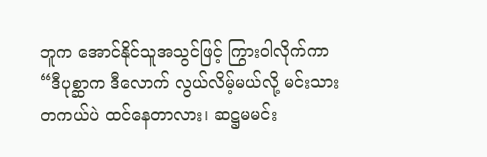ဘူက အောင်နိုင်သူအသွင်ဖြင့် ကြွားဝါလိုက်ကာ “ဒီပုစ္ဆာက ဒီလောက် လွယ်လိမ့်မယ်လို့ မင်းသား တကယ်ပဲ ထင်နေတာလား၊ ဆဋ္ဌမမင်း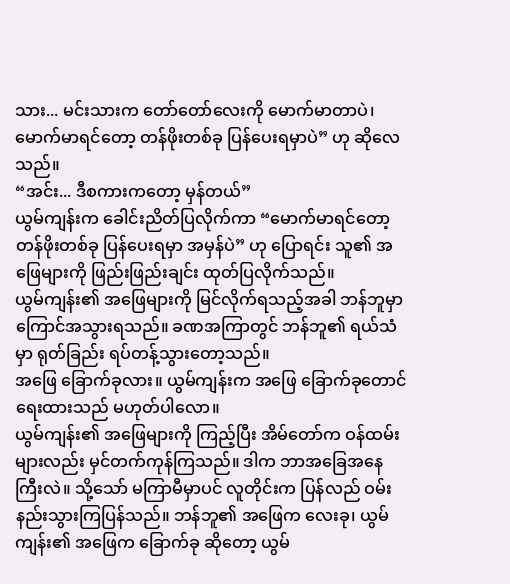သား... မင်းသားက တော်တော်လေးကို မောက်မာတာပဲ၊ မောက်မာရင်တော့ တန်ဖိုးတစ်ခု ပြန်ပေးရမှာပဲ” ဟု ဆိုလေသည်။
“အင်း... ဒီစကားကတော့ မှန်တယ်”
ယွမ်ကျန်းက ခေါင်းညိတ်ပြလိုက်ကာ “မောက်မာရင်တော့ တန်ဖိုးတစ်ခု ပြန်ပေးရမှာ အမှန်ပဲ” ဟု ပြောရင်း သူ၏ အဖြေများကို ဖြည်းဖြည်းချင်း ထုတ်ပြလိုက်သည်။
ယွမ်ကျန်း၏ အဖြေများကို မြင်လိုက်ရသည့်အခါ ဘန်ဘူမှာ ကြောင်အသွားရသည်။ ခဏအကြာတွင် ဘန်ဘူ၏ ရယ်သံမှာ ရုတ်ခြည်း ရပ်တန့်သွားတော့သည်။
အဖြေ ခြောက်ခုလား။ ယွမ်ကျန်းက အဖြေ ခြောက်ခုတောင် ရေးထားသည် မဟုတ်ပါလော။
ယွမ်ကျန်း၏ အဖြေများကို ကြည့်ပြီး အိမ်တော်က ဝန်ထမ်းများလည်း မှင်တက်ကုန်ကြသည်။ ဒါက ဘာအခြေအနေကြီးလဲ။ သို့သော် မကြာမီမှာပင် လူတိုင်းက ပြန်လည် ဝမ်းနည်းသွားကြပြန်သည်။ ဘန်ဘူ၏ အဖြေက လေးခု၊ ယွမ်ကျန်း၏ အဖြေက ခြောက်ခု ဆိုတော့ ယွမ်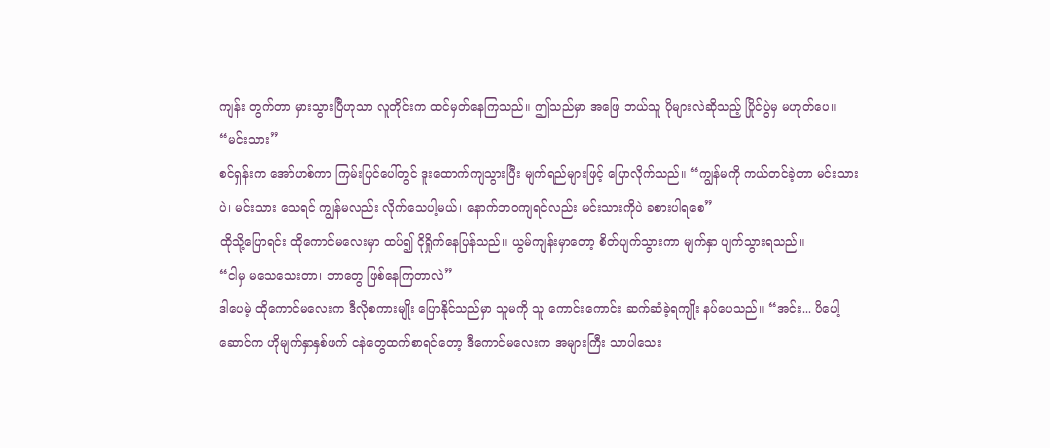ကျန်း တွက်တာ မှားသွားပြီဟုသာ လူတိုင်းက ထင်မှတ်နေကြသည်။ ဤသည်မှာ အဖြေ ဘယ်သူ ပိုများလဲဆိုသည့် ပြိုင်ပွဲမှ မဟုတ်ပေ။
“မင်းသား”
စင်ရှန်းက အော်ဟစ်ကာ ကြမ်းပြင်ပေါ်တွင် ဒူးထောက်ကျသွားပြီး မျက်ရည်များဖြင့် ပြောလိုက်သည်။ “ကျွန်မကို ကယ်တင်ခဲ့တာ မင်းသားပဲ၊ မင်းသား သေရင် ကျွန်မလည်း လိုက်သေပါ့မယ်၊ နောက်ဘဝကျရင်လည်း မင်းသားကိုပဲ ခစားပါရစေ”
ထိုသို့ပြောရင်း ထိုကောင်မလေးမှာ ထပ်၍ ငိုရှိုက်နေပြန်သည်။ ယွမ်ကျန်းမှာတော့ စိတ်ပျက်သွားကာ မျက်နှာ ပျက်သွားရသည်။
“ငါမှ မသေသေးတာ၊ ဘာတွေ ဖြစ်နေကြတာလဲ”
ဒါပေမဲ့ ထိုကောင်မလေးက ဒီလိုစကားမျိုး ပြောနိုင်သည်မှာ သူမကို သူ ကောင်းကောင်း ဆက်ဆံခဲ့ရကျိုး နပ်ပေသည်။ “အင်း... ပိပေါ့ဆောင်က ဟိုမျက်နှာနှစ်ဖက် ငနဲတွေထက်စာရင်တော့ ဒီကောင်မလေးက အများကြီး သာပါသေး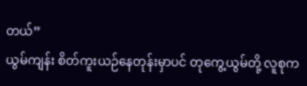တယ်”
ယွမ်ကျန်း စိတ်ကူးယဉ်နေတုန်းမှာပင် တုကွေ့ယွမ်တို့ လူစုက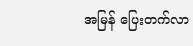အမြန် ပြေးတက်လာ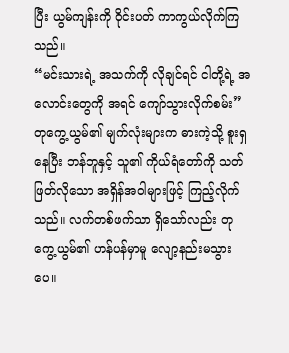ပြီး ယွမ်ကျန်းကို ဝိုင်းပတ် ကာကွယ်လိုက်ကြသည်။
“မင်းသားရဲ့ အသက်ကို လိုချင်ရင် ငါတို့ရဲ့ အလောင်းတွေကို အရင် ကျော်သွားလိုက်စမ်း”
တုကွေ့ယွမ်၏ မျက်လုံးများက ဓားကဲ့သို့ စူးရှနေပြီး ဘန်ဘူနှင့် သူ၏ ကိုယ်ရံတော်ကို သတ်ဖြတ်လိုသော အရှိန်အဝါများဖြင့် ကြည့်လိုက်သည်။ လက်တစ်ဖက်သာ ရှိသော်လည်း တုကွေ့ယွမ်၏ ဟန်ပန်မှာမူ လျော့နည်းမသွားပေ။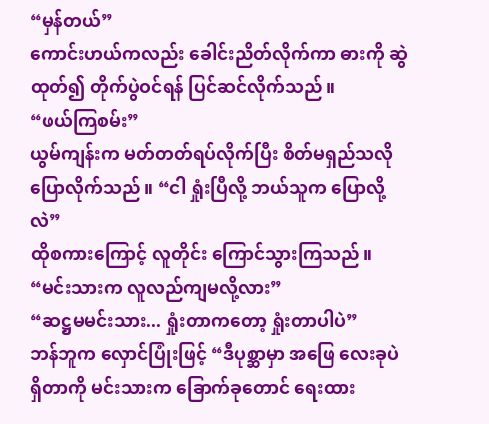“မှန်တယ်”
ကောင်းဟယ်ကလည်း ခေါင်းညိတ်လိုက်ကာ ဓားကို ဆွဲထုတ်၍ တိုက်ပွဲဝင်ရန် ပြင်ဆင်လိုက်သည်။
“ဖယ်ကြစမ်း”
ယွမ်ကျန်းက မတ်တတ်ရပ်လိုက်ပြီး စိတ်မရှည်သလို ပြောလိုက်သည်။ “ငါ ရှုံးပြီလို့ ဘယ်သူက ပြောလို့လဲ”
ထိုစကားကြောင့် လူတိုင်း ကြောင်သွားကြသည်။ “မင်းသားက လူလည်ကျမလို့လား”
“ဆဋ္ဌမမင်းသား... ရှုံးတာကတော့ ရှုံးတာပါပဲ”
ဘန်ဘူက လှောင်ပြုံးဖြင့် “ဒီပုစ္ဆာမှာ အဖြေ လေးခုပဲ ရှိတာကို မင်းသားက ခြောက်ခုတောင် ရေးထား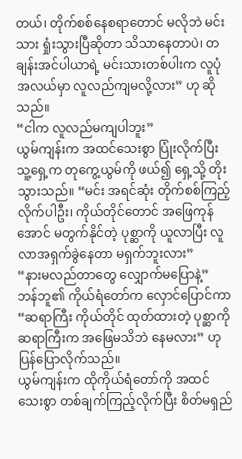တယ်၊ တိုက်စစ်နေစရာတောင် မလိုဘဲ မင်းသား ရှုံးသွားပြီဆိုတာ သိသာနေတာပဲ၊ တချန်းအင်ပါယာရဲ့ မင်းသားတစ်ပါးက လူပုံအလယ်မှာ လူလည်ကျမလို့လား” ဟု ဆိုသည်။
“ငါက လူလည်မကျပါဘူး”
ယွမ်ကျန်းက အထင်သေးစွာ ပြုံးလိုက်ပြီး သူ့ရှေ့က တုကွေ့ယွမ်ကို ဖယ်၍ ရှေ့သို့ တိုးသွားသည်။ “မင်း အရင်ဆုံး တိုက်စစ်ကြည့်လိုက်ပါဦး၊ ကိုယ်တိုင်တောင် အဖြေကုန်အောင် မတွက်နိုင်တဲ့ ပုစ္ဆာကို ယူလာပြီး လူလာအရှက်ခွဲနေတာ မရှက်ဘူးလား”
“နားမလည်တာတွေ လျှောက်မပြောနဲ့”
ဘန်ဘူ၏ ကိုယ်ရံတော်က လှောင်ပြောင်ကာ “ဆရာကြီး ကိုယ်တိုင် ထုတ်ထားတဲ့ ပုစ္ဆာကို ဆရာကြီးက အဖြေမသိဘဲ နေမလား” ဟု ပြန်ပြောလိုက်သည်။
ယွမ်ကျန်းက ထိုကိုယ်ရံတော်ကို အထင်သေးစွာ တစ်ချက်ကြည့်လိုက်ပြီး စိတ်မရှည်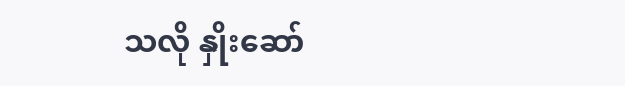သလို နှိုးဆော်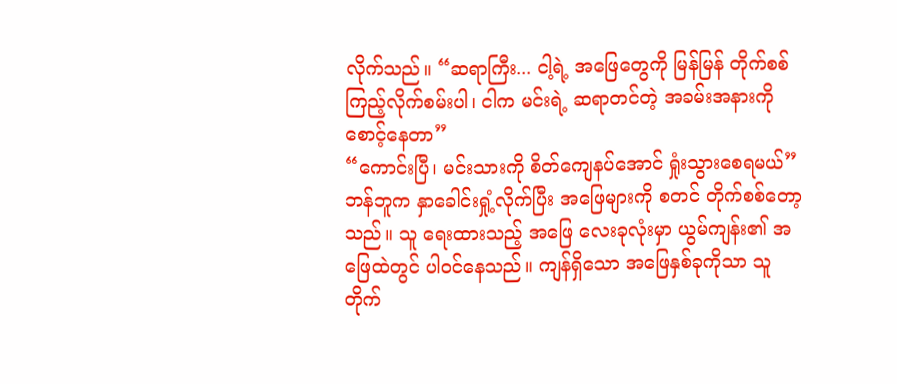လိုက်သည်။ “ဆရာကြီး... ငါ့ရဲ့ အဖြေတွေကို မြန်မြန် တိုက်စစ်ကြည့်လိုက်စမ်းပါ၊ ငါက မင်းရဲ့ ဆရာတင်တဲ့ အခမ်းအနားကို စောင့်နေတာ”
“ကောင်းပြီ၊ မင်းသားကို စိတ်ကျေနပ်အောင် ရှုံးသွားစေရမယ်”
ဘန်ဘူက နှာခေါင်းရှုံ့လိုက်ပြီး အဖြေများကို စတင် တိုက်စစ်တော့သည်။ သူ ရေးထားသည့် အဖြေ လေးခုလုံးမှာ ယွမ်ကျန်း၏ အဖြေထဲတွင် ပါဝင်နေသည်။ ကျန်ရှိသော အဖြေနှစ်ခုကိုသာ သူ တိုက်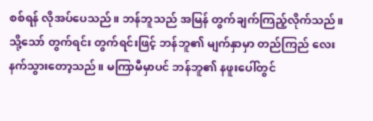စစ်ရန် လိုအပ်ပေသည်။ ဘန်ဘူသည် အမြန် တွက်ချက်ကြည့်လိုက်သည်။
သို့သော် တွက်ရင်း တွက်ရင်းဖြင့် ဘန်ဘူ၏ မျက်နှာမှာ တည်ကြည် လေးနက်သွားတော့သည်။ မကြာမီမှာပင် ဘန်ဘူ၏ နဖူးပေါ်တွင်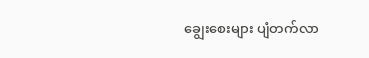ချွေးစေးများ ပျံတက်လာ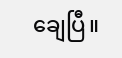ချေပြီ။